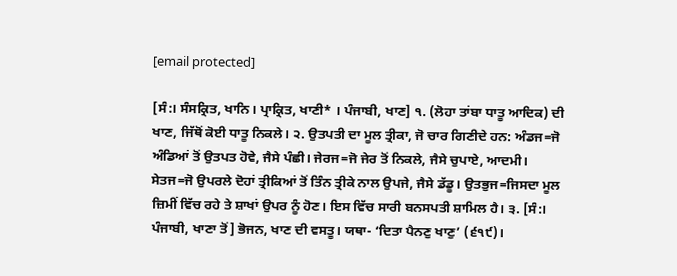[email protected]

[ਸੰ:। ਸੰਸਕ੍ਰਿਤ, ਖਾਨਿ। ਪ੍ਰਾਕ੍ਰਿਤ, ਖਾਣੀ* । ਪੰਜਾਬੀ, ਖਾਣ] ੧. (ਲੋਹਾ ਤਾਂਬਾ ਧਾਤੂ ਆਦਿਕ) ਦੀ ਖਾਣ, ਜਿੱਥੋਂ ਕੋਈ ਧਾਤੂ ਨਿਕਲੇ। ੨. ਉਤਪਤੀ ਦਾ ਮੂਲ ਤ੍ਰੀਕਾ, ਜੋ ਚਾਰ ਗਿਣੀਦੇ ਹਨ: ਅੰਡਜ=ਜੋ ਅੰਡਿਆਂ ਤੋਂ ਉਤਪਤ ਹੋਵੇ, ਜੈਸੇ ਪੰਛੀ। ਜੇਰਜ=ਜੋ ਜੇਰ ਤੋਂ ਨਿਕਲੇ, ਜੈਸੇ ਚੁਪਾਏ, ਆਦਮੀ। ਸੇਤਜ=ਜੋ ਉਪਰਲੇ ਦੋਹਾਂ ਤ੍ਰੀਕਿਆਂ ਤੋਂ ਤਿੰਨ ਤ੍ਰੀਕੇ ਨਾਲ ਉਪਜੇ, ਜੈਸੇ ਡੱਡੂ। ਉਤਭੁਜ=ਜਿਸਦਾ ਮੂਲ ਜ਼ਿਮੀਂ ਵਿੱਚ ਰਹੇ ਤੇ ਸ਼ਾਖਾਂ ਉਪਰ ਨੂੰ ਹੋਣ। ਇਸ ਵਿੱਚ ਸਾਰੀ ਬਨਸਪਤੀ ਸ਼ਾਮਿਲ ਹੈ। ੩. [ਸੰ:। ਪੰਜਾਬੀ, ਖਾਣਾ ਤੋਂ] ਭੋਜਨ, ਖਾਣ ਦੀ ਵਸਤੂ। ਯਥਾ- ‘ਦਿਤਾ ਪੈਨਣੁ ਖਾਣੁ’ (੬੧੯)।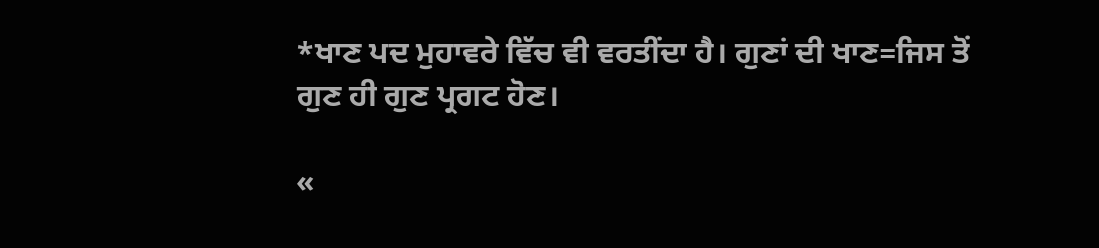*ਖਾਣ ਪਦ ਮੁਹਾਵਰੇ ਵਿੱਚ ਵੀ ਵਰਤੀਂਦਾ ਹੈ। ਗੁਣਾਂ ਦੀ ਖਾਣ=ਜਿਸ ਤੋਂ ਗੁਣ ਹੀ ਗੁਣ ਪ੍ਰਗਟ ਹੋਣ।

«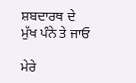ਸ਼ਬਦਾਰਥ ਦੇ ਮੁੱਖ ਪੰਨੇ ਤੇ ਜਾਓ

ਮੇਰੇ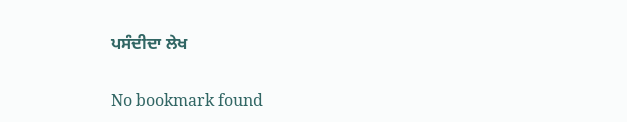ਪਸੰਦੀਦਾ ਲੇਖ

No bookmark found